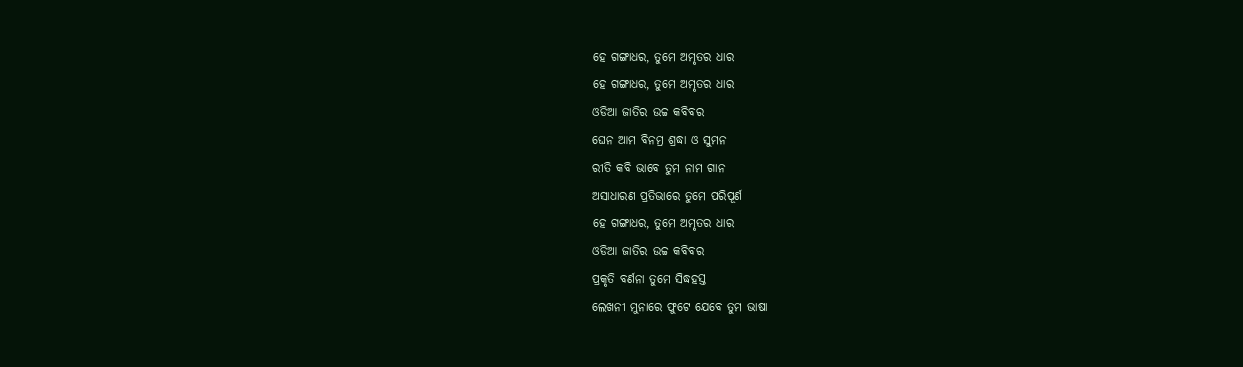ହେ ଗଙ୍ଗାଧର, ତୁମେ ଅମୃତର ଧାର
ହେ ଗଙ୍ଗାଧର, ତୁମେ ଅମୃତର ଧାର
ଓଡିଆ ଜାତିର ଉଚ୍ଚ କବିବର
ଘେନ ଆମ ବିନମ୍ର ଶ୍ରଦ୍ଧା ଓ ସୁମନ
ରୀତି କବି ଭାବେ ତୁମ ନାମ ଗାନ
ଅସାଧାରଣ ପ୍ରତିଭାରେ ତୁମେ ପରିପୂର୍ଣ
ହେ ଗଙ୍ଗାଧର, ତୁମେ ଅମୃତର ଧାର
ଓଡିଆ ଜାତିର ଉଚ୍ଚ କବିବର
ପ୍ରକୃତି ବର୍ଣନା ତୁମେ ସିଦ୍ଧହସ୍ତ
ଲେଖନୀ ମୁନାରେ ଫୁଟେ ଯେବେ ତୁମ ଭାଷା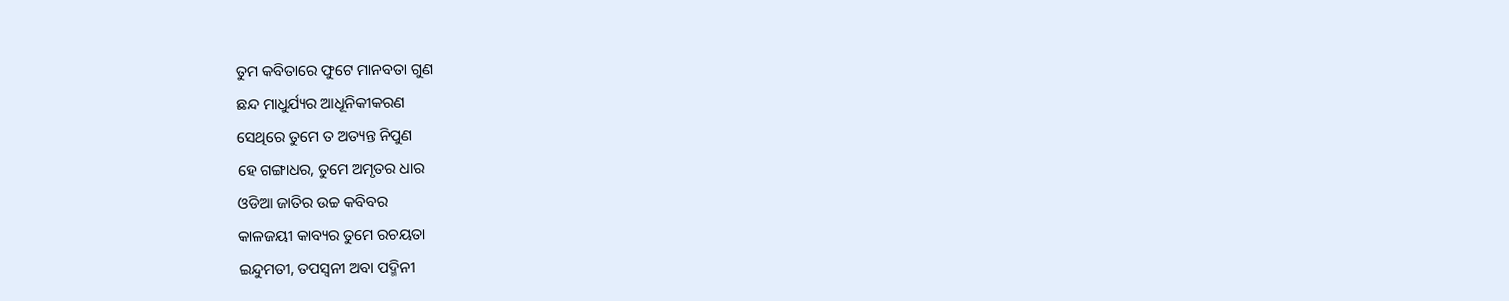ତୁମ କବିତାରେ ଫୁଟେ ମାନବତା ଗୁଣ
ଛନ୍ଦ ମାଧୁର୍ଯ୍ୟର ଆଧୂନିକୀକରଣ
ସେଥିରେ ତୁମେ ତ ଅତ୍ୟନ୍ତ ନିପୁଣ
ହେ ଗଙ୍ଗାଧର, ତୁମେ ଅମୃତର ଧାର
ଓଡିଆ ଜାତିର ଉଚ୍ଚ କବିବର
କାଳଜୟୀ କାବ୍ୟର ତୁମେ ରଚୟତା
ଇନ୍ଦୁମତୀ, ତପସ୍ଵନୀ ଅବା ପଦ୍ମିନୀ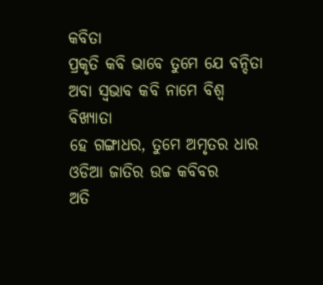କବିତା
ପ୍ରକୃତି କବି ଭାବେ ତୁମେ ଯେ ବନ୍ଦିତା
ଅବା ସ୍ଵଭାବ କବି ନାମେ ବିଶ୍ଵ ବିଖ୍ୟାତା
ହେ ଗଙ୍ଗାଧର, ତୁମେ ଅମୃତର ଧାର
ଓଡିଆ ଜାତିର ଉଚ୍ଚ କବିବର
ଅତି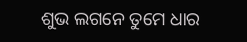ଶୁଭ ଲଗନେ ତୁମେ ଧାର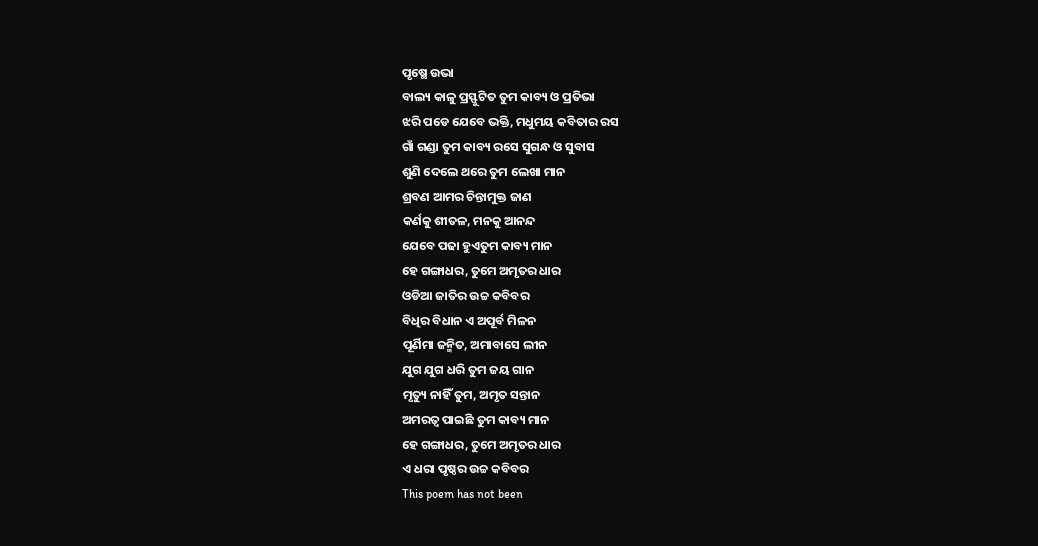ପୃଷ୍ଥେ ଉଭା
ବାଲ୍ୟ କାଳୁ ପ୍ରସ୍ଫୁଟିତ ତୁମ କାବ୍ୟ ଓ ପ୍ରତିଭା
ଝରି ପଡେ ଯେବେ ଭକ୍ତି, ମଧୁମୟ କବିତାର ରସ
ଗାଁ ଗଣ୍ଡା ତୁମ କାବ୍ୟ ରସେ ସୁଗନ୍ଧ ଓ ସୁବାସ
ଶୁଣି ଦେଲେ ଥରେ ତୁମ ଲେଖା ମାନ
ଶ୍ରବଣ ଆମର ଚିନ୍ତାମୁକ୍ତ ଜାଣ
କର୍ଣକୁ ଶୀତଳ, ମନକୁ ଆନନ୍ଦ
ଯେବେ ପଢା ହୁଏତୁମ କାବ୍ୟ ମାନ
ହେ ଗଙ୍ଗାଧର, ତୁମେ ଅମୃତର ଧାର
ଓଡିଆ ଜାତିର ଉଚ୍ଚ କବିବର
ବିଧିର ବିଧାନ ଏ ଅପୂର୍ବ ମିଳନ
ପୂର୍ଣିମା ଜନ୍ମିତ, ଅମାବାସେ ଲୀନ
ଯୁଗ ଯୁଗ ଧରି ତୁମ ଜୟ ଗାନ
ମୃତ୍ୟୁ ନାହିଁ ତୁମ, ଅମୃତ ସନ୍ତାନ
ଅମରତ୍ଵ ପାଇଛି ତୁମ କାବ୍ୟ ମାନ
ହେ ଗଙ୍ଗାଧର, ତୁମେ ଅମୃତର ଧାର
ଏ ଧରା ପୃଷ୍ଠର ଉଚ୍ଚ କବିବର
This poem has not been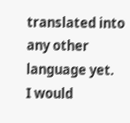translated into any other language yet.
I would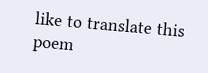like to translate this poem